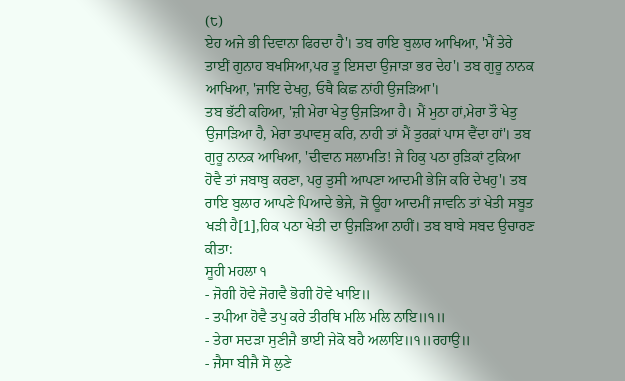(੮)
ਏਹ ਅਜੇ ਭੀ ਦਿਵਾਨਾ ਫਿਰਦਾ ਹੈ'। ਤਬ ਰਾਇ ਬੁਲਾਰ ਆਖਿਆ, 'ਮੈਂ ਤੇਰੇ ਤਾਈਂ ਗੁਨਾਹ ਬਖਸਿਆ,ਪਰ ਤੂ ਇਸਦਾ ਉਜਾੜਾ ਭਰ ਦੇਹ'। ਤਬ ਗੁਰੂ ਨਾਨਕ ਆਖਿਆ, 'ਜਾਇ ਦੇਖਹੁ, ਓਥੈ ਕਿਛ ਨਾਂਹੀ ਉਜੜਿਆ'।
ਤਬ ਭੱਟੀ ਕਹਿਆ, 'ਜ਼ੀ ਮੇਰਾ ਖੇਤੁ ਉਜੜਿਆ ਹੈ। ਮੈਂ ਮੁਠਾ ਹਾਂ,ਮੇਰਾ ਤੌ ਖੇਤੁ ਉਜਾੜਿਆ ਹੈ, ਮੇਰਾ ਤਪਾਵਸੁ ਕਰਿ, ਨਾਹੀ ਤਾਂ ਮੈਂ ਤੁਰਕ਼ਾਂ ਪਾਸ ਵੈਂਦਾ ਹਾਂ'। ਤਬ ਗੁਰੂ ਨਾਨਕ ਆਖਿਆ, 'ਦੀਵਾਨ ਸਲਾਮਤਿ! ਜੇ ਹਿਕੁ ਪਠਾ ਰੁੜਿਕਾਂ ਟੁਕਿਆ ਹੋਵੈ ਤਾਂ ਜਬਾਬੁ ਕਰਣਾ, ਪਰੁ ਤੁਸੀ ਆਪਣਾ ਆਦਮੀ ਭੇਜਿ ਕਰਿ ਦੇਖਹੁ'। ਤਬ ਰਾਇ ਬੁਲਾਰ ਆਪਣੇ ਪਿਆਦੇ ਭੇਜੇ, ਜੋ ਊਹਾ ਆਦਮੀਂ ਜਾਵਨਿ ਤਾਂ ਖੇਤੀ ਸਬੂਤ ਖੜੀ ਹੈ[1],ਹਿਕ ਪਠਾ ਖੇਤੀ ਦਾ ਉਜੜਿਆ ਨਾਹੀਂ। ਤਬ ਬਾਬੇ ਸਬਦ ਉਚਾਰਣ ਕੀਤਾ:
ਸੂਹੀ ਮਹਲਾ ੧
- ਜੋਗੀ ਹੋਵੇ ਜੋਗਵੈ ਭੋਗੀ ਹੋਵੇ ਖਾਇ॥
- ਤਪੀਆ ਹੋਵੈ ਤਪੁ ਕਰੇ ਤੀਰਥਿ ਮਲਿ ਮਲਿ ਨਾਇ॥੧॥
- ਤੇਰਾ ਸਦੜਾ ਸੁਣੀਜੈ ਭਾਈ ਜੇਕੋ ਬਹੈ ਅਲਾਇ॥੧॥ਰਹਾਉ॥
- ਜੈਸਾ ਬੀਜੈ ਸੋ ਲੁਣੇ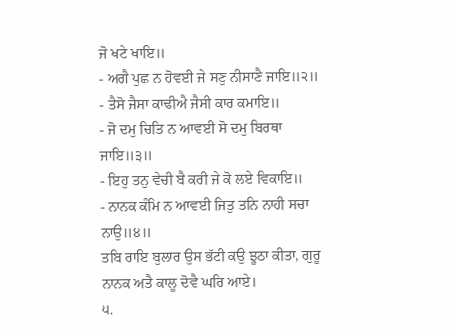ਜੋ ਖਟੇ ਖਾਇ॥
- ਅਗੈ ਪੁਛ ਨ ਹੋਵਈ ਜੇ ਸਣੁ ਨੀਸਾਣੈ ਜਾਇ॥੨॥
- ਤੈਸੋ ਜੈਸਾ ਕਾਢੀਐ ਜੈਸੀ ਕਾਰ ਕਮਾਇ॥
- ਜੋ ਦਮੁ ਚਿਤਿ ਨ ਆਵਈ ਸੋ ਦਮੁ ਬਿਰਥਾ ਜਾਇ॥੩॥
- ਇਹੁ ਤਨੁ ਵੇਚੀ ਬੈ ਕਰੀ ਜੇ ਕੋ ਲਏ ਵਿਕਾਇ॥
- ਨਾਨਕ ਕੰਮਿ ਨ ਆਵਈ ਜਿਤੁ ਤਨਿ ਨਾਹੀ ਸਚਾ ਨਾਉ॥੪॥
ਤਬਿ ਰਾਇ ਬੁਲਾਰ ਉਸ ਭੱਟੀ ਕਉ ਝੂਠਾ ਕੀਤਾ, ਗੁਰੂ ਨਾਨਕ ਅਤੈ ਕਾਲੂ ਦੋਵੈ ਘਰਿ ਆਏ।
੫.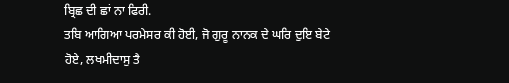ਬ੍ਰਿਛ ਦੀ ਛਾਂ ਨਾ ਫਿਰੀ.
ਤਬਿ ਆਗਿਆ ਪਰਮੇਸਰ ਕੀ ਹੋਈ, ਜੋ ਗੁਰੂ ਨਾਨਕ ਦੇ ਘਰਿ ਦੁਇ ਬੇਟੇ ਹੋਏ, ਲਖਮੀਦਾਸੁ ਤੈ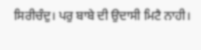ਸਿਰੀਚੰਦੁ। ਪਰੁ ਬਾਬੇ ਦੀ ਉਦਾਸੀ ਮਿਟੈ ਨਾਹੀ।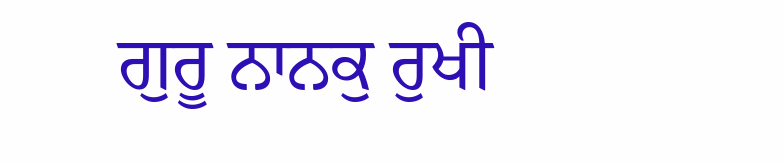ਗੁਰੂ ਨਾਨਕੁ ਰੁਖੀ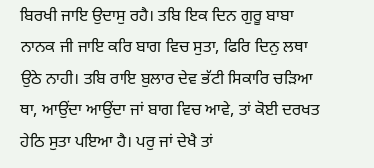ਬਿਰਖੀ ਜਾਇ ਉਦਾਸੁ ਰਹੈ। ਤਬਿ ਇਕ ਦਿਨ ਗੁਰੂ ਬਾਬਾ ਨਾਨਕ ਜੀ ਜਾਇ ਕਰਿ ਬਾਗ ਵਿਚ ਸੁਤਾ, ਫਿਰਿ ਦਿਨੁ ਲਥਾ ਉਠੇ ਨਾਹੀ। ਤਬਿ ਰਾਇ ਬੁਲਾਰ ਦੇਵ ਭੱਟੀ ਸਿਕਾਰਿ ਚੜਿਆ ਥਾ, ਆਉਂਦਾ ਆਉਂਦਾ ਜਾਂ ਬਾਗ ਵਿਚ ਆਵੇ, ਤਾਂ ਕੋਈ ਦਰਖਤ ਹੇਠਿ ਸੁਤਾ ਪਇਆ ਹੈ। ਪਰੁ ਜਾਂ ਦੇਖੈ ਤਾਂ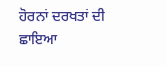ਹੋਰਨਾਂ ਦਰਖਤਾਂ ਦੀ ਛਾਇਆ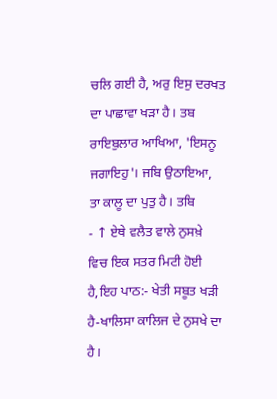ਚਲਿ ਗਈ ਹੈ, ਅਰੁ ਇਸੁ ਦਰਖਤ ਦਾ ਪਾਛਾਵਾ ਖੜਾ ਹੈ। ਤਬ ਰਾਇਬੁਲਾਰ ਆਖਿਆ, 'ਇਸਨੂ ਜਗਾਇਹੁ'। ਜਬਿ ਉਠਾਇਆ, ਤਾ ਕਾਲੂ ਦਾ ਪੁਤੁ ਹੈ। ਤਬਿ
- ↑ ਏਥੇ ਵਲੈਤ ਵਾਲੇ ਨੁਸਖ਼ੇ ਵਿਚ ਇਕ ਸਤਰ ਮਿਟੀ ਹੋਈ ਹੈ,ਇਹ ਪਾਠ:- ਖੇਤੀ ਸਬੂਤ ਖੜੀ ਹੈ-ਖਾਲਿਸਾ ਕਾਲਿਜ ਦੇ ਨੁਸਖੇ ਦਾ ਹੈ।